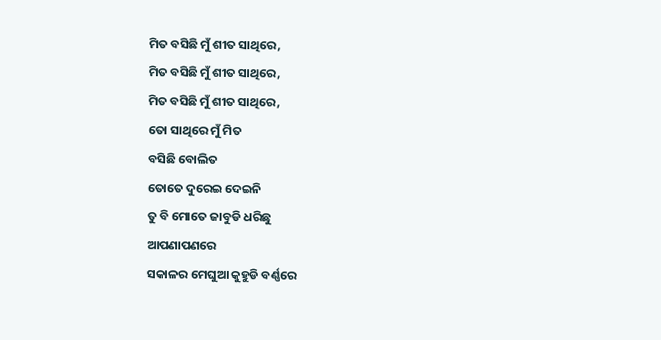ମିତ ବସିଛି ମୁଁ ଶୀତ ସାଥିରେ,
ମିତ ବସିଛି ମୁଁ ଶୀତ ସାଥିରେ,
ମିତ ବସିଛି ମୁଁ ଶୀତ ସାଥିରେ,
ତୋ ସାଥିରେ ମୁଁ ମିତ
ବସିଛି ବୋଲିତ
ତୋତେ ଦୁରେଇ ଦେଇନି
ତୁ ବି ମୋତେ ଜାବୁଡି ଧରିଛୁ
ଆପଣାପଣରେ
ସକାଳର ମେଘୁଆ କୁହୁଡି ବର୍ଣ୍ଣରେ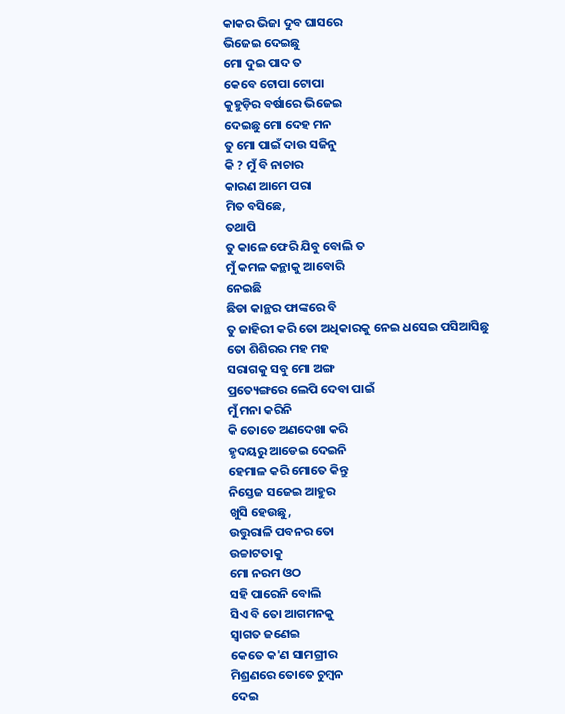କାକର ଭିଜା ଦୁବ ଘାସରେ
ଭିଜେଇ ଦେଇଛୁ
ମୋ ଦୁଇ ପାଦ ତ
କେବେ ଟୋପା ଟୋପା
କୁହୁଡ଼ିର ବର୍ଷାରେ ଭିଜେଇ
ଦେଇଛୁ ମୋ ଦେହ ମନ
ତୁ ମୋ ପାଇଁ ଦାଉ ସଜିନୁ
କି ? ମୁଁ ବି ନାଚାର
କାରଣ ଆମେ ପରା
ମିତ ବସିଛେ,
ତଥାପି
ତୁ କାଳେ ଫେରି ଯିବୁ ବୋଲି ତ
ମୁଁ କମଳ କନ୍ଥାକୁ ଆବୋରି
ନେଇଛି
ଛିଡା କାନ୍ଥର ଫାଙ୍କରେ ବି
ତୁ ଜାହିରୀ କରି ତୋ ଅଧିକାରକୁ ନେଇ ଧସେଇ ପସିଆସିଛୁ
ତୋ ଶିଶିରର ମହ ମହ
ସରାଗକୁ ସବୁ ମୋ ଅଙ୍ଗ
ପ୍ରତ୍ୟେଙ୍ଗରେ ଲେପି ଦେବା ପାଇଁ
ମୁଁ ମନା କରିନି
କି ତୋତେ ଅଣଦେଖା କରି
ହୃଦୟରୁ ଆଡେଇ ଦେଇନି
ହେମାଳ କରି ମୋତେ କିନ୍ତୁ
ନିସ୍ତେଜ ସଜେଇ ଆହୁର
ଖୁସି ହେଉଛୁ,
ଉତ୍ତୁରାଳି ପବନର ତୋ
ଉଚ୍ଚାଟତାକୁ
ମୋ ନରମ ଓଠ
ସହି ପାରେନି ବୋଲି
ସିଏ ବି ତୋ ଆଗମନକୁ
ସ୍ୱାଗତ ଜଣେଇ
କେତେ କ'ଣ ସାମଗ୍ରୀର
ମିଶ୍ରଣରେ ତୋତେ ଚୁମ୍ବନ
ଦେଇ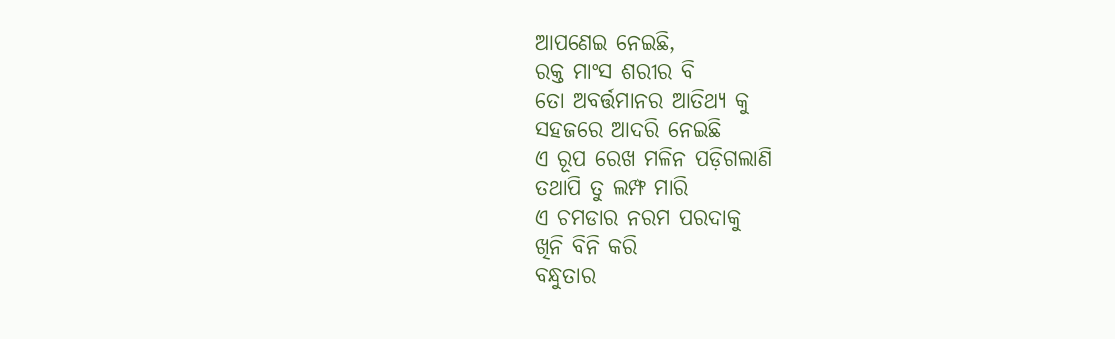ଆପଣେଇ ନେଇଛି,
ରକ୍ତ ମାଂସ ଶରୀର ବି
ତୋ ଅବର୍ତ୍ତମାନର ଆତିଥ୍ୟ କୁ
ସହଜରେ ଆଦରି ନେଇଛି
ଏ ରୂପ ରେଖ ମଳିନ ପଡ଼ିଗଲାଣି
ତଥାପି ତୁ ଲମ୍ଫ ମାରି
ଏ ଚମଡାର ନରମ ପରଦାକୁ
ଖିନି ବିନି କରି
ବନ୍ଧୁତାର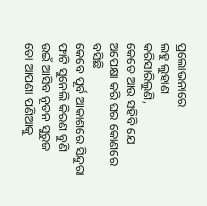ପ୍ରଲୋଭନାରେ
ଲହୁ ଲୁହାଣ
କରିସାରିଲୁଣି,
କେତେ ଆଉ ସହିବି ଯେ
ଅପେକ୍ଷା କରି ଘର କୋଣରେ
ବସିଛି
କେବେ ପୂର୍ବ ଆକାଶରେ ସିନ୍ଦୁରା
ଫାଟି ସୁନେଲି କିରଣ ବୁଣି
ଉଇଁ ଆସିବ ନୂତନ ସୁରୁଜ
ତୋ ଆପଣା ପଣିଆକୁ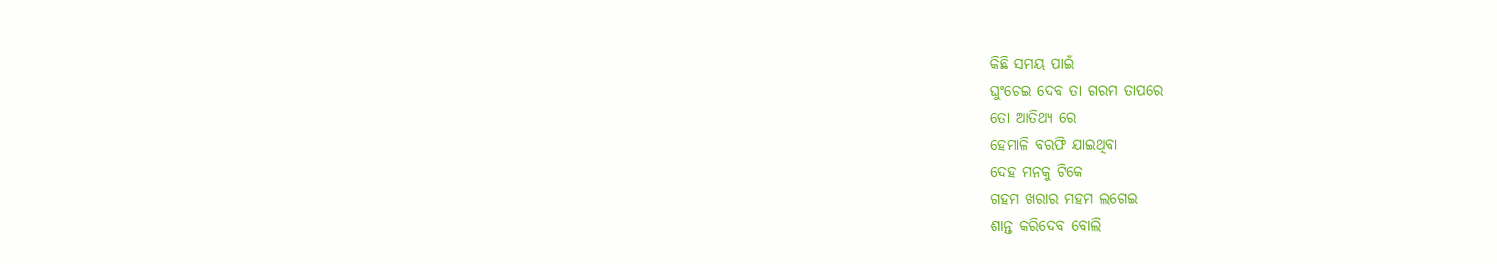କିଛି ସମୟ ପାଇଁ
ଘୁଂଚେଇ ଦେବ ତା ଗରମ ତାପରେ
ତୋ ଆତିଥ୍ୟ ରେ
ହେମାଳି ବରଫି ଯାଇଥିବା
ଦେହ ମନକୁ ଟିକେ
ଗହମ ଖରାର ମହମ ଲଗେଇ
ଶାନ୍ତ କରିଦେବ ବୋଲି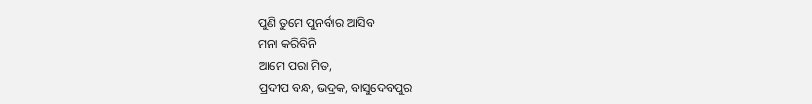ପୁଣି ତୁମେ ପୁନର୍ବାର ଆସିବ
ମନା କରିବିନି
ଆମେ ପରା ମିତ,
ପ୍ରଦୀପ ବନ୍ଧ, ଭଦ୍ରକ, ବାସୁଦେବପୁର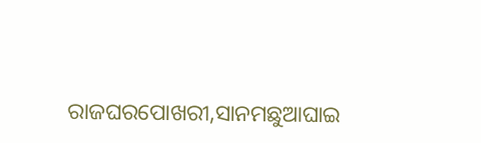ରାଜଘରପୋଖରୀ,ସାନମଛୁଆଘାଇ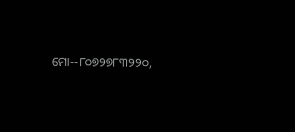ମୋ--୮୦୭୨୭୮୩୨୨୦,